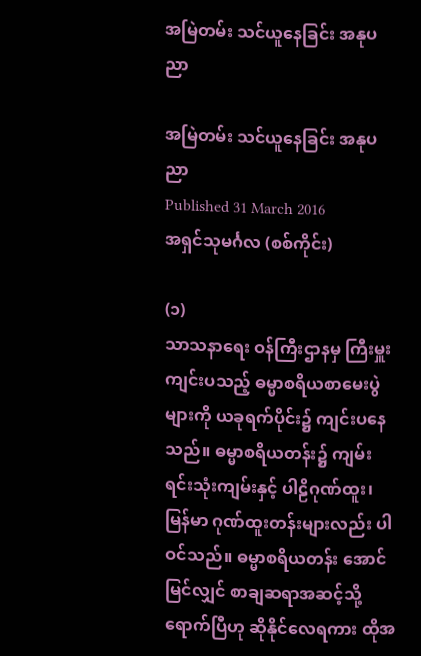အမြဲတမ်း သင်ယူနေခြင်း အနုပညာ

အမြဲတမ်း သင်ယူနေခြင်း အနုပညာ
Published 31 March 2016
အရှင်သုမင်္ဂလ (စစ်ကိုင်း)

(၁)
သာသနာရေး ဝန်ကြီးဌာနမှ ကြီးမှူးကျင်းပသည့် ဓမ္မာစရိယစာမေးပွဲများကို ယခုရက်ပိုင်း၌ ကျင်းပနေသည်။ ဓမ္မာစရိယတန်း၌ ကျမ်းရင်းသုံးကျမ်းနှင့် ပါဠိဂုဏ်ထူး၊ မြန်မာ ဂုဏ်ထူးတန်းများလည်း ပါဝင်သည်။ ဓမ္မာစရိယတန်း အောင်မြင်လျှင် စာချဆရာအဆင့်သို့ ရောက်ပြီဟု ဆိုနိုင်လေရကား ထိုအ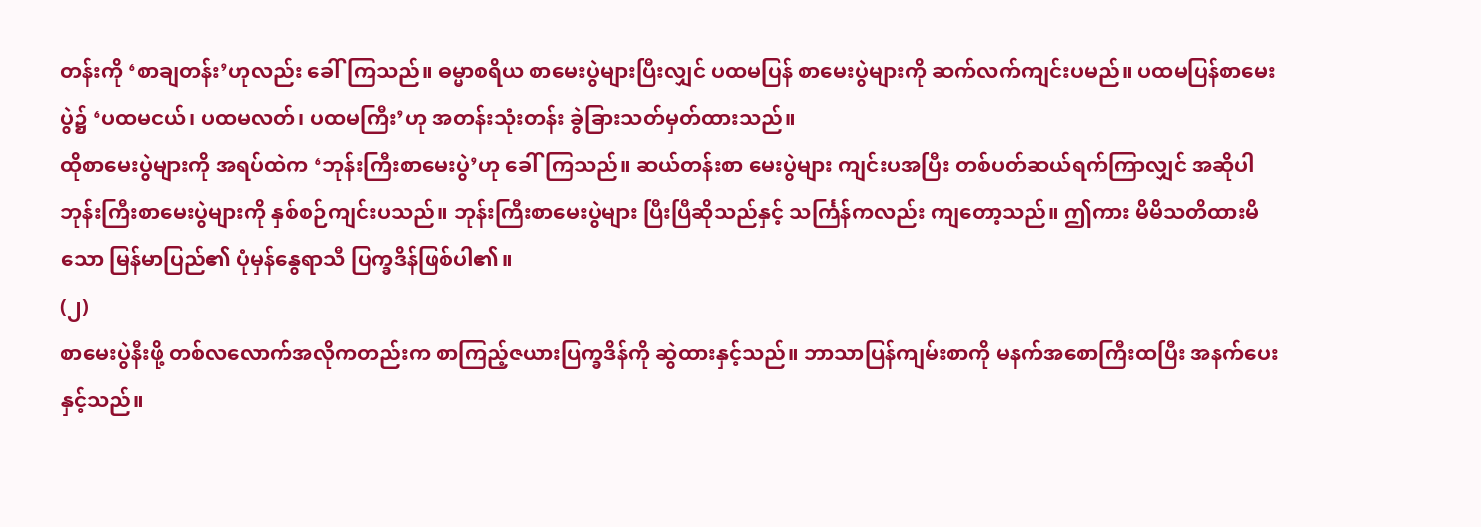တန်းကို ‘စာချတန်း’ဟုလည်း ခေါ်ကြသည်။ ဓမ္မာစရိယ စာမေးပွဲများပြီးလျှင် ပထမပြန် စာမေးပွဲများကို ဆက်လက်ကျင်းပမည်။ ပထမပြန်စာမေးပွဲ၌ ‘ပထမငယ်၊ ပထမလတ်၊ ပထမကြီး’ဟု အတန်းသုံးတန်း ခွဲခြားသတ်မှတ်ထားသည်။
ထိုစာမေးပွဲများကို အရပ်ထဲက ‘ဘုန်းကြီးစာမေးပွဲ’ဟု ခေါ်ကြသည်။ ဆယ်တန်းစာ မေးပွဲများ ကျင်းပအပြီး တစ်ပတ်ဆယ်ရက်ကြာလျှင် အဆိုပါ ဘုန်းကြီးစာမေးပွဲများကို နှစ်စဉ်ကျင်းပသည်။ ဘုန်းကြီးစာမေးပွဲများ ပြီးပြီဆိုသည်နှင့် သင်္ကြန်ကလည်း ကျတော့သည်။ ဤကား မိမိသတိထားမိသော မြန်မာပြည်၏ ပုံမှန်နွေရာသီ ပြက္ခဒိန်ဖြစ်ပါ၏။
(၂)
စာမေးပွဲနီးဖို့ တစ်လလောက်အလိုကတည်းက စာကြည့်ဇယားပြက္ခဒိန်ကို ဆွဲထားနှင့်သည်။ ဘာသာပြန်ကျမ်းစာကို မနက်အစောကြီးထပြီး အနက်ပေးနှင့်သည်။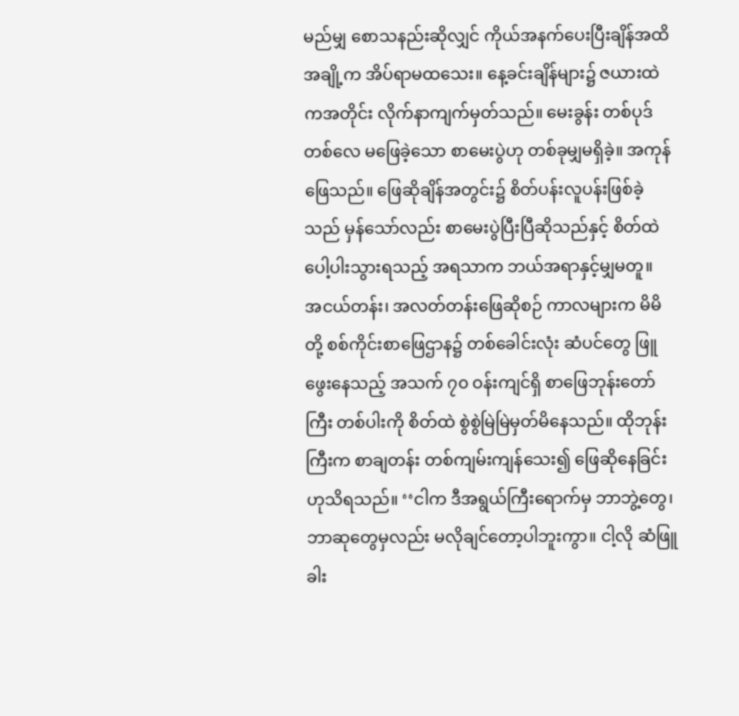မည်မျှ စောသနည်းဆိုလျှင် ကိုယ်အနက်ပေးပြီးချိန်အထိ အချို့က အိပ်ရာမထသေး။ နေ့ခင်းချိန်များ၌ ဇယားထဲကအတိုင်း လိုက်နာကျက်မှတ်သည်။ မေးခွန်း တစ်ပုဒ်တစ်လေ မဖြေခဲ့သော စာမေးပွဲဟု တစ်ခုမျှမရှိခဲ့။ အကုန်ဖြေသည်။ ဖြေဆိုချိန်အတွင်း၌ စိတ်ပန်းလူပန်းဖြစ်ခဲ့သည် မှန်သော်လည်း စာမေးပွဲပြီးပြီဆိုသည်နှင့် စိတ်ထဲပေါ့ပါးသွားရသည့် အရသာက ဘယ်အရာနှင့်မျှမတူ။
အငယ်တန်း၊ အလတ်တန်းဖြေဆိုစဉ် ကာလများက မိမိတို့ စစ်ကိုင်းစာဖြေဌာန၌ တစ်ခေါင်းလုံး ဆံပင်တွေ ဖြူဖွေးနေသည့် အသက် ၇၀ ဝန်းကျင်ရှိ စာဖြေဘုန်းတော်ကြီး တစ်ပါးကို စိတ်ထဲ စွဲစွဲမြဲမြဲမှတ်မိနေသည်။ ထိုဘုန်းကြီးက စာချတန်း တစ်ကျမ်းကျန်သေး၍ ဖြေဆိုနေခြင်းဟုသိရသည်။ ‘‘ငါက ဒီအရွယ်ကြီးရောက်မှ ဘာဘွဲ့တွေ၊ ဘာဆုတွေမှလည်း မလိုချင်တော့ပါဘူးကွာ။ ငါ့လို ဆံဖြူ ခါး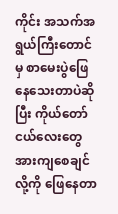ကိုင်း အသက်အရွယ်ကြီးတောင်မှ စာမေးပွဲဖြေနေသေးတာပဲဆိုပြီး ကိုယ်တော်ငယ်လေးတွေ အားကျစေချင်လို့ကို ဖြေနေတာ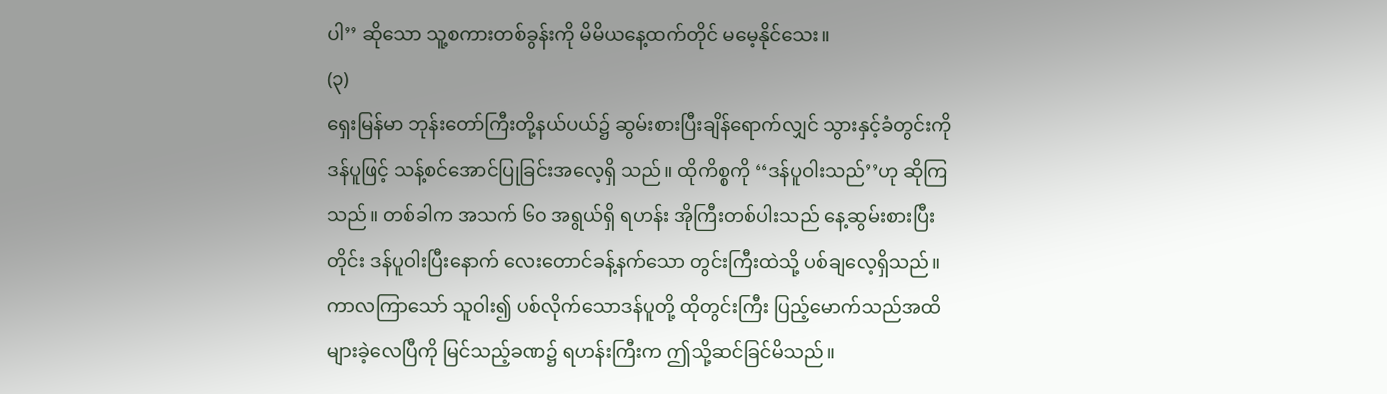ပါ’’ ဆိုသော သူ့စကားတစ်ခွန်းကို မိမိယနေ့ထက်တိုင် မမေ့နိုင်သေး။
(၃)
ရှေးမြန်မာ ဘုန်းတော်ကြီးတို့နယ်ပယ်၌ ဆွမ်းစားပြီးချိန်ရောက်လျှင် သွားနှင့်ခံတွင်းကို ဒန်ပူဖြင့် သန့်စင်အောင်ပြုခြင်းအလေ့ရှိ သည်။ ထိုကိစ္စကို ‘‘ဒန်ပူဝါးသည်’’ဟု ဆိုကြသည်။ တစ်ခါက အသက် ၆၀ အရွယ်ရှိ ရဟန်း အိုကြီးတစ်ပါးသည် နေ့ဆွမ်းစားပြီးတိုင်း ဒန်ပူဝါးပြီးနောက် လေးတောင်ခန့်နက်သော တွင်းကြီးထဲသို့ ပစ်ချလေ့ရှိသည်။ ကာလကြာသော် သူဝါး၍ ပစ်လိုက်သောဒန်ပူတို့ ထိုတွင်းကြီး ပြည့်မောက်သည်အထိ များခဲ့လေပြီကို မြင်သည့်ခဏ၌ ရဟန်းကြီးက ဤသို့ဆင်ခြင်မိသည်။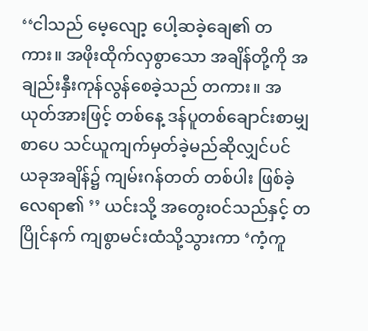‘‘ငါသည် မေ့လျော့ ပေါ့ဆခဲ့ချေ၏ တကား။ အဖိုးထိုက်လှစွာသော အချိန်တို့ကို အချည်းနှီးကုန်လွန်စေခဲ့သည် တကား။ အယုတ်အားဖြင့် တစ်နေ့ ဒန်ပူတစ်ချောင်းစာမျှ စာပေ သင်ယူကျက်မှတ်ခဲ့မည်ဆိုလျှင်ပင် ယခုအချိန်၌ ကျမ်းဂန်တတ် တစ်ပါး ဖြစ်ခဲ့လေရာ၏ ’’ ယင်းသို့ အတွေးဝင်သည်နှင့် တပြိုင်နက် ကျစွာမင်းထံသို့သွားကာ ‘ကံ့ကူ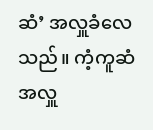ဆံ’ အလှူခံလေသည်။ ကံ့ကူဆံအလှူ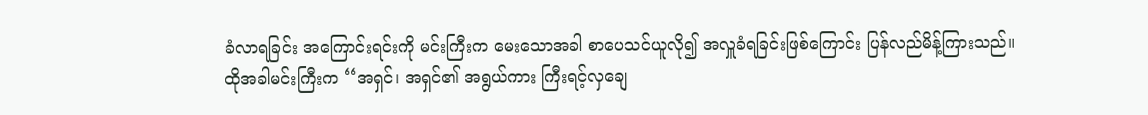ခံလာရခြင်း အကြောင်းရင်းကို မင်းကြီးက မေးသောအခါ စာပေသင်ယူလို၍ အလှူခံရခြင်းဖြစ်ကြောင်း ပြန်လည်မိန့်ကြားသည်။
ထိုအခါမင်းကြီးက ‘‘အရှင်၊ အရှင်၏ အရွယ်ကား ကြီးရင့်လှချေ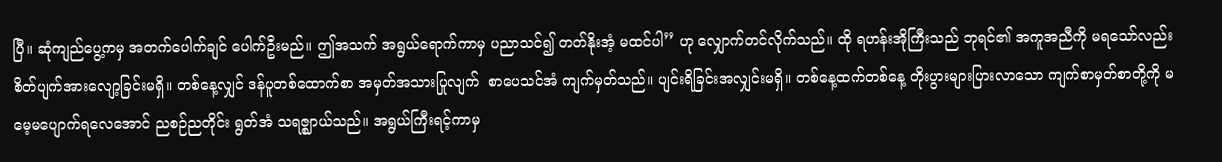ပြီ။ ဆုံကျည်ပွေ့ကမှ အတက်ပေါက်ချင် ပေါက်ဦးမည်။ ဤအသက် အရွယ်ရောက်ကာမှ ပညာသင်၍ တတ်နိုးအံ့ မထင်ပါ’’ ဟု လျှောက်တင်လိုက်သည်။ ထို ရဟန်းအိုကြီးသည် ဘုရင်၏ အကူအညီကို မရသော်လည်း စိတ်ပျက်အားလျော့ခြင်းမရှိ။ တစ်နေ့လျှင် ဒန်ပူတစ်ထောက်စာ အမှတ်အသားပြုလျက်  စာပေသင်အံ ကျက်မှတ်သည်။ ပျင်းရိခြင်းအလျှင်းမရှိ။ တစ်နေ့ထက်တစ်နေ့ တိုးပွားများပြားလာသော ကျက်စာမှတ်စာတို့ကို မမေ့မပျောက်ရလေအောင် ညစဉ်ညတိုင်း ရွတ်အံ သရဇ္ဈာယ်သည်။ အရွယ်ကြီးရင့်ကာမှ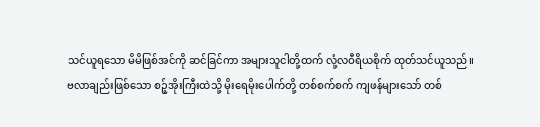သင်ယူရသော မိမိဖြစ်အင်ကို ဆင်ခြင်ကာ အများသူငါတို့ထက် လုံ့လဝီရိယစိုက် ထုတ်သင်ယူသည်။
ဗလာချည်းဖြစ်သော စဉ့်အိုးကြီးထဲသို့ မိုးရေမိုးပေါက်တို့ တစ်စက်စက် ကျဖန်များသော် တစ်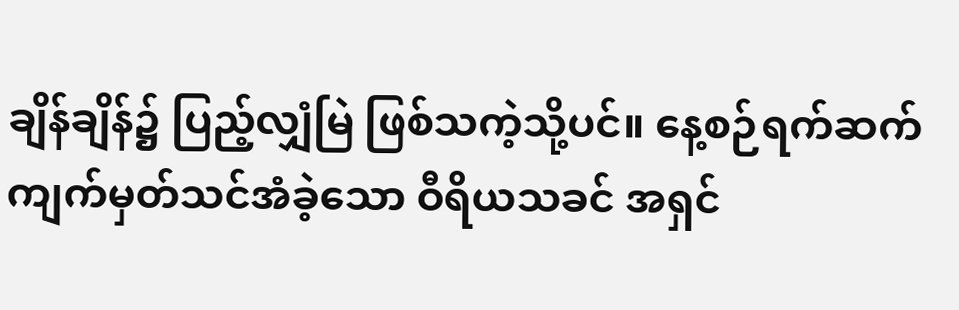ချိန်ချိန်၌ ပြည့်လျှံမြဲ ဖြစ်သကဲ့သို့ပင်။ နေ့စဉ်ရက်ဆက် ကျက်မှတ်သင်အံခဲ့သော ဝီရိယသခင် အရှင်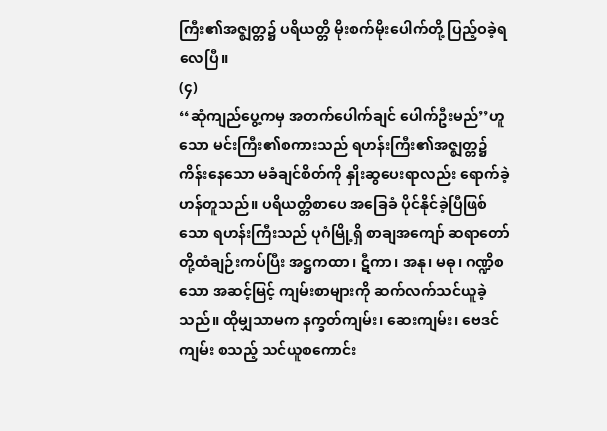ကြီး၏အဇ္ဈတ္တ၌ ပရိယတ္တိ မိုးစက်မိုးပေါက်တို့ ပြည့်ဝခဲ့ရလေပြီ။
(၄)
‘‘ဆုံကျည်ပွေ့ကမှ အတက်ပေါက်ချင် ပေါက်ဦးမည်’’ဟူသော မင်းကြီး၏စကားသည် ရဟန်းကြီး၏အဇ္ဈတ္တ၌ ကိန်းနေသော မခံချင်စိတ်ကို နှိုးဆွပေးရာလည်း ရောက်ခဲ့ဟန်တူသည်။ ပရိယတ္တိစာပေ အခြေခံ ပိုင်နိုင်ခဲ့ပြီဖြစ်သော ရဟန်းကြီးသည် ပုဂံမြို့ရှိ စာချအကျော် ဆရာတော်တို့ထံချဉ်းကပ်ပြီး အဋ္ဌကထာ၊ ဋီကာ၊ အနု၊ မဓု၊ ဂဏ္ဍိစသော အဆင့်မြင့် ကျမ်းစာများကို ဆက်လက်သင်ယူခဲ့သည်။ ထိုမျှသာမက နက္ခတ်ကျမ်း၊ ဆေးကျမ်း၊ ဗေဒင်ကျမ်း စသည့် သင်ယူစကောင်း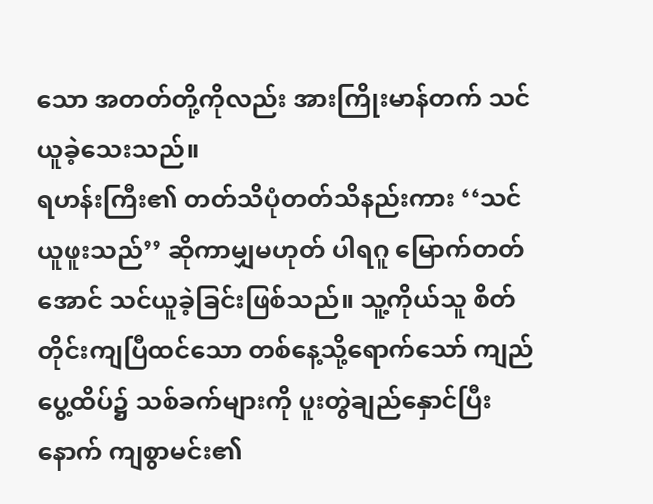သော အတတ်တို့ကိုလည်း အားကြိုးမာန်တက် သင်ယူခဲ့သေးသည်။
ရဟန်းကြီး၏ တတ်သိပုံတတ်သိနည်းကား ‘‘သင်ယူဖူးသည်’’ ဆိုကာမျှမဟုတ် ပါရဂူ မြောက်တတ်အောင် သင်ယူခဲ့ခြင်းဖြစ်သည်။ သူ့ကိုယ်သူ စိတ်တိုင်းကျပြီထင်သော တစ်နေ့သို့ရောက်သော် ကျည်ပွေ့ထိပ်၌ သစ်ခက်များကို ပူးတွဲချည်နှောင်ပြီးနောက် ကျစွာမင်း၏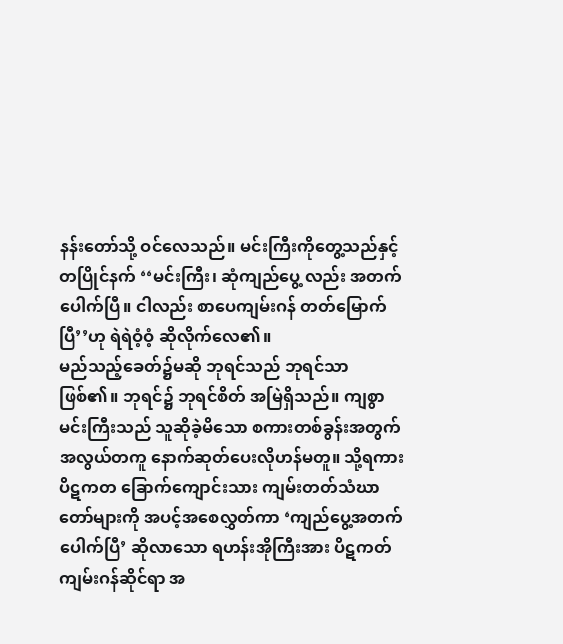နန်းတော်သို့ ဝင်လေသည်။ မင်းကြီးကိုတွေ့သည်နှင့် တပြိုင်နက် ‘‘မင်းကြီး၊ ဆုံကျည်ပွေ့ လည်း အတက်ပေါက်ပြီ။ ငါလည်း စာပေကျမ်းဂန် တတ်မြောက်ပြီ’’ဟု ရဲရဲဝံ့ဝံ့ ဆိုလိုက်လေ၏။
မည်သည့်ခေတ်၌မဆို ဘုရင်သည် ဘုရင်သာဖြစ်၏။ ဘုရင်၌ ဘုရင်စိတ် အမြဲရှိသည်။ ကျစွာမင်းကြီးသည် သူဆိုခဲ့မိသော စကားတစ်ခွန်းအတွက် အလွယ်တကူ နောက်ဆုတ်ပေးလိုဟန်မတူ။ သို့ရကား ပိဋကတ ခြောက်ကျောင်းသား ကျမ်းတတ်သံဃာတော်များကို အပင့်အစေလွှတ်ကာ ‘ကျည်ပွေ့အတက်ပေါက်ပြီ’ ဆိုလာသော ရဟန်းအိုကြီးအား ပိဋကတ်ကျမ်းဂန်ဆိုင်ရာ အ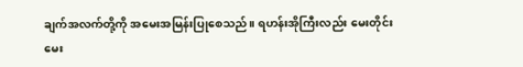ချက်အလက်တို့ကို အမေးအမြန်းပြုစေသည်။ ရဟန်းအိုကြီးလည်း မေးတိုင်းမေး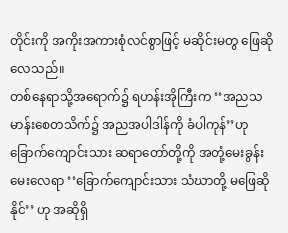တိုင်းကို အကိုးအကားစုံလင်စွာဖြင့် မဆိုင်းမတွ ဖြေဆိုလေသည်။
တစ်နေရာသို့အရောက်၌ ရဟန်းအိုကြီးက ‘‘အညသမာန်းစေတသိက်၌ အညအပါဒါန်ကို ခံပါကုန်’’ဟု ခြောက်ကျောင်းသား ဆရာတော်တို့ကို အတုံ့မေးခွန်းမေးလေရာ ‘‘ခြောက်ကျောင်းသား သံဃာတို့ မဖြေဆိုနိုင်’’ ဟု အဆိုရှိ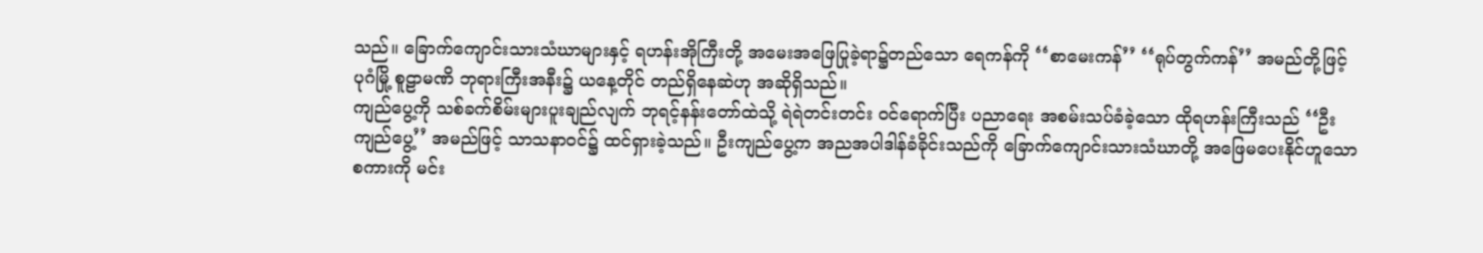သည်။ ခြောက်ကျောင်းသားသံဃာများနှင့် ရဟန်းအိုကြီးတို့ အမေးအဖြေပြုခဲ့ရာ၌တည်သော ရေကန်ကို ‘‘စာမေးကန်’’ ‘‘ရုပ်တွက်ကန်’’ အမည်တို့ဖြင့် ပုဂံမြို့ စူဠာမဏိ ဘုရားကြီးအနီး၌ ယနေ့တိုင် တည်ရှိနေဆဲဟု အဆိုရှိသည်။
ကျည်ပွေ့ကို သစ်ခက်စိမ်းများပူးချည်လျက် ဘုရင့်နန်းတော်ထဲသို့ ရဲရဲတင်းတင်း ဝင်ရောက်ပြီး ပညာရေး အစမ်းသပ်ခံခဲ့သော ထိုရဟန်းကြီးသည် ‘‘ဦးကျည်ပွေ့’’ အမည်ဖြင့် သာသနာဝင်၌ ထင်ရှားခဲ့သည်။ ဦးကျည်ပွေ့က အညအပါဒါန်ခံခိုင်းသည်ကို ခြောက်ကျောင်းသားသံဃာတို့ အဖြေမပေးနိုင်ဟူသော စကားကို မင်း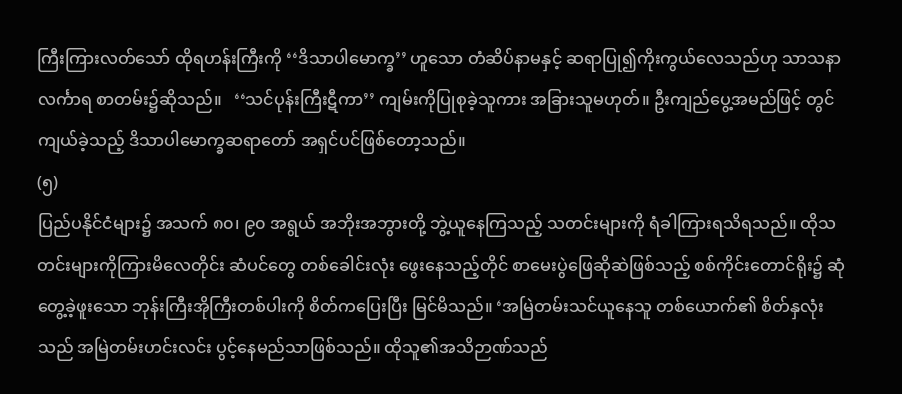ကြီးကြားလတ်သော် ထိုရဟန်းကြီးကို ‘‘ဒိသာပါမောက္ခ’’ ဟူသော တံဆိပ်နာမနှင့် ဆရာပြု၍ကိုးကွယ်လေသည်ဟု သာသနာလင်္ကာရ စာတမ်း၌ဆိုသည်။   ‘‘သင်ပုန်းကြီးဋီကာ’’ ကျမ်းကိုပြုစုခဲ့သူကား အခြားသူမဟုတ်။ ဦးကျည်ပွေ့အမည်ဖြင့် တွင်ကျယ်ခဲ့သည့် ဒိသာပါမောက္ခဆရာတော် အရှင်ပင်ဖြစ်တော့သည်။
(၅)
ပြည်ပနိုင်ငံများ၌ အသက် ၈၀၊ ၉၀ အရွယ် အဘိုးအဘွားတို့ ဘွဲ့ယူနေကြသည့် သတင်းများကို ရံခါကြားရသိရသည်။ ထိုသတင်းများကိုကြားမိလေတိုင်း ဆံပင်တွေ တစ်ခေါင်းလုံး ဖွေးနေသည့်တိုင် စာမေးပွဲဖြေဆိုဆဲဖြစ်သည့် စစ်ကိုင်းတောင်ရိုး၌ ဆုံတွေ့ခဲ့ဖူးသော ဘုန်းကြီးအိုကြီးတစ်ပါးကို စိတ်ကပြေးပြီး မြင်မိသည်။ ‘အမြဲတမ်းသင်ယူနေသူ တစ်ယောက်၏ စိတ်နှလုံးသည် အမြဲတမ်းဟင်းလင်း ပွင့်နေမည်သာဖြစ်သည်။ ထိုသူ၏အသိဉာဏ်သည်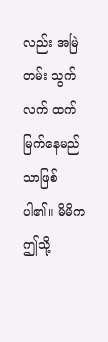လည်း အမြဲတမ်း သွက်လက် ထက်မြက်နေမည်သာဖြစ်ပါ၏။ မိမိက ဤသို့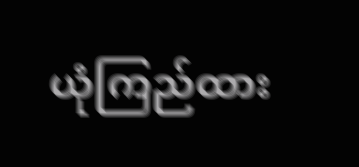ယုံကြည်ထား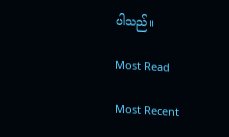ပါသည်။

Most Read

Most Recent